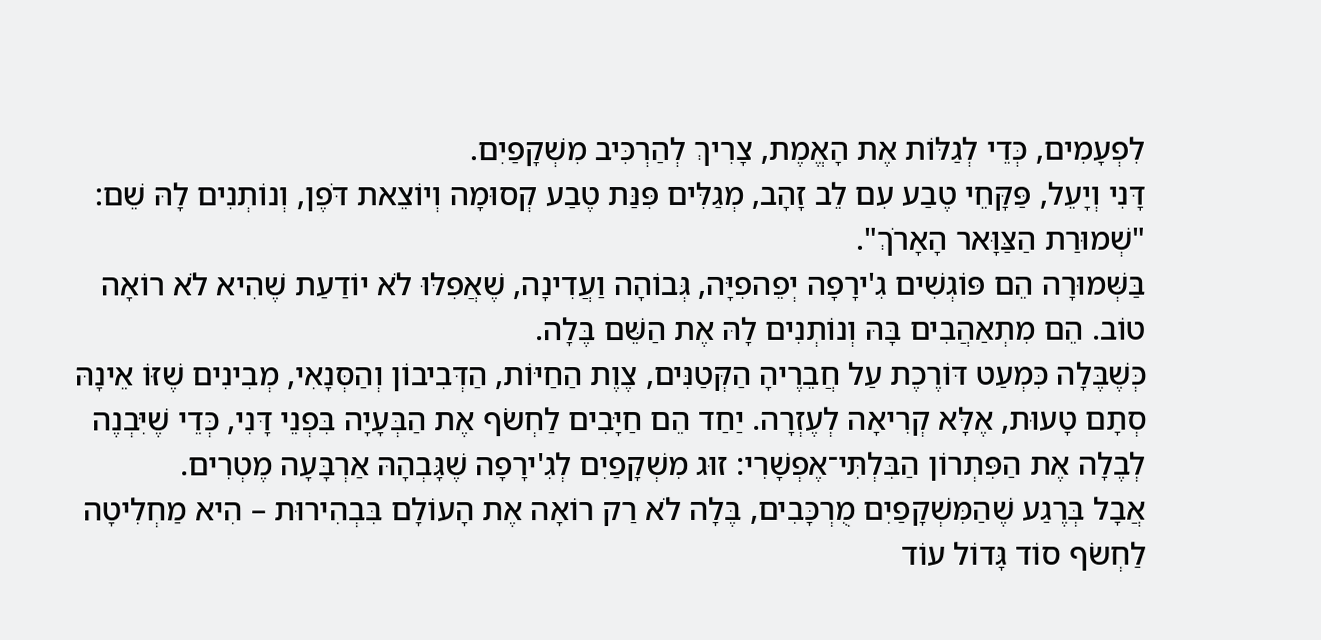לִפְעָמִים, כְּדֵי לְגַלּוֹת אֶת הָאֱמֶת, צָרִיךְ לְהַרְכִּיב מִשְׁקָפַיִם.
דָּנִי וְיָעֵל, פַּקָּחֵי טֶבַע עִם לֵב זָהָב, מְגַלִּים פִּנַּת טֶבַע קְסוּמָה וְיוֹצֵאת דֹּפֶן, וְנוֹתְנִים לָהּ שֵׁם: "שְׁמוּרַת הַצַּוָּאר הָאָרֹךְ".
בַּשְּׁמוּרָה הֵם פּוֹגְשִׁים גִ'ירָפָה יְפֵהפִיָּה, גְּבוֹהָה וַעֲדִינָה, שֶׁאֲפִלּוּ לֹא יוֹדַעַת שֶׁהִיא לֹא רוֹאָה טוֹב. הֵם מִתְאַהֲבִים בָּהּ וְנוֹתְנִים לָהּ אֶת הַשֵּׁם בֶּלָה.
כְּשֶׁבֶּלָה כִּמְעַט דּוֹרֶכֶת עַל חֲבֵרֶיהָ הַקְּטַנִּים, צֶוֶת הַחַיּוֹת, הַדְּבִיבוֹן וְהַסְּנָאִי, מְבִינִים שֶׁזּוֹ אֵינָהּ סְתָם טָעוּת, אֶלָּא קְרִיאָה לְעֶזְרָה. יַחַד הֵם חַיָּבִים לַחְשֹׂף אֶת הַבְּעָיָה בִּפְנֵי דָּנִי, כְּדֵי שֶׁיִּבְנֶה לְבֶלָה אֶת הַפִּתְרוֹן הַבִּלְתִּי־אֶפְשָׁרִי: זוּג מִשְׁקָפַיִם לְגִ'ירָפָה שֶׁגָּבְהָהּ אַרְבָּעָה מֶטְרִים.
אֲבָל בְּרֶגַע שֶׁהַמִּשְׁקָפַיִם מֻרְכָּבִים, בֶּלָה לֹא רַק רוֹאָה אֶת הָעוֹלָם בִּבְהִירוּת – הִיא מַחְלִיטָה לַחְשֹׂף סוֹד גָּדוֹל עוֹד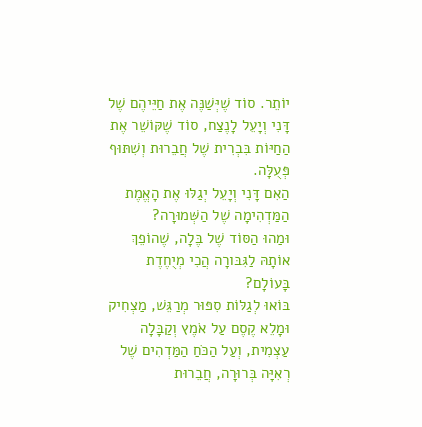יוֹתֵר. סוֹד שֶׁיְּשַׁנֶּה אֶת חַיֵּיהֶם שֶׁל דָּנִי וְיָעֵל לָנֶצַח, סוֹד שֶׁקּוֹשֵׁר אֶת הַחַיּוֹת בִּבְרִית שֶׁל חֲבֵרוּת וְשִׁתּוּף פְּעֻלָּה.
הַאִם דָּנִי וְיָעֵל יְגַלּוּ אֶת הָאֱמֶת הַמַּדְהִימָה שֶׁל הַשְּׁמוּרָה?
וּמַהוּ הַסּוֹד שֶׁל בֶּלָה, שֶׁהוֹפֵךְ אוֹתָהּ לַגִּבּורָה הֲכִי מְיֻחֶדֶת בָּעוֹלָם?
בּוֹאוּ לְגַלּוֹת סִפּוּר מְרַגֵּשׁ, מַצְחִיק וּמָלֵא קֶסֶם עַל אֹמֶץ וְקַבָּלָה עַצְמִית, וְעַל הַכֹּחַ הַמַּדְהִים שֶׁל רְאִיָּה בְּרוּרָה, חֲבֵרוּת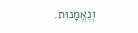וְנֶאֱמָנוּת.